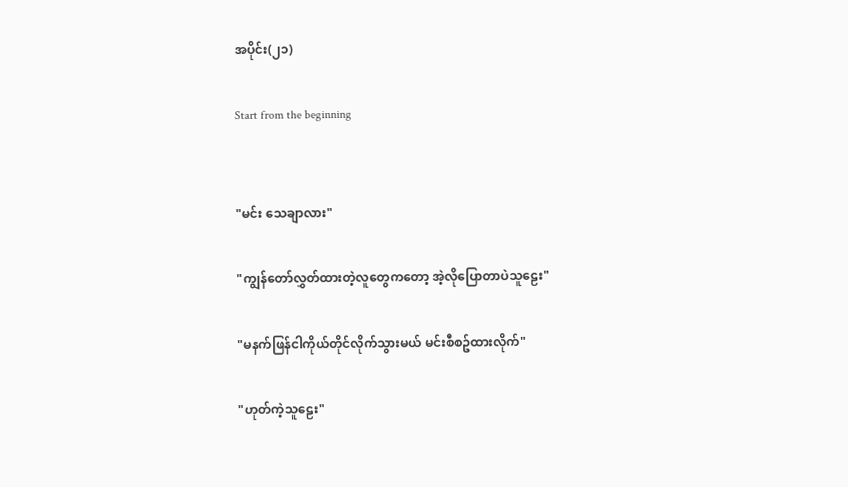အပိုင်း(၂၁)

Start from the beginning


"မင်း သေချာလား"

"ကျွန်တော်လွှတ်ထားတဲ့လူတွေကတော့ အဲ့လိုပြောတာပဲသူဠေး"

"မနက်ဖြန်ငါကိုယ်တိုင်လိုက်သွားမယ် မင်းစီစဥ်ထားလိုက်"

"ဟုတ်ကဲ့သူဠေး"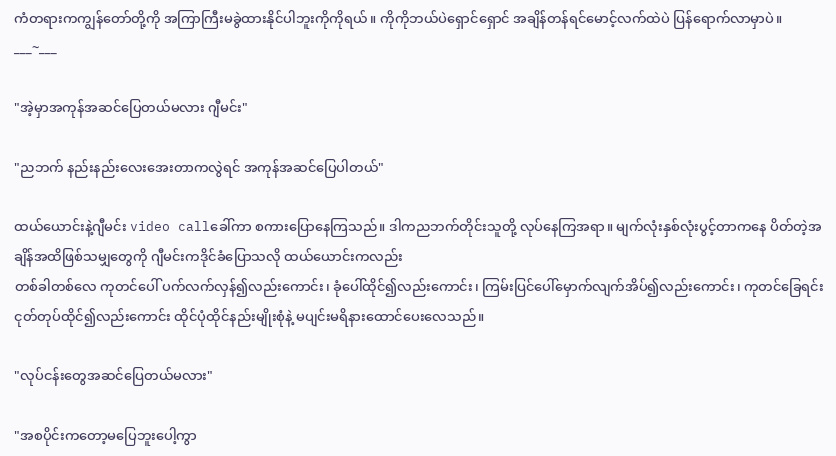ကံတရားကကျွန်တော်တို့ကို အကြာကြီးမခွဲထားနိုင်ပါဘူးကိုကိုရယ်။ ကိုကိုဘယ်ပဲရှောင်ရှောင် အချိန်တန်ရင်မောင့်လက်ထဲပဲ ပြန်ရောက်လာမှာပဲ။
___~___

"အဲ့မှာအကုန်အဆင်ပြေတယ်မလား ဂျီမင်း"

"ညဘက် နည်းနည်းလေးအေးတာကလွဲရင် အကုန်အဆင်ပြေပါတယ်"

ထယ်ယောင်းနဲ့ဂျီမင်း video callခေါ်ကာ စကားပြောနေကြသည်။ ဒါကညဘက်တိုင်းသူတို့ လုပ်နေကြအရာ။ မျက်လုံးနှစ်လုံးပွင့်တာကနေ ပိတ်တဲ့အချိန်အထိဖြစ်သမျှတွေကို ဂျီမင်းကဒိုင်ခံပြောသလို ထယ်ယောင်းကလည်း
တစ်ခါတစ်လေ ကုတင်ပေါ် ပက်လက်လှန်၍လည်းကောင်း၊ ခုံပေါ်ထိုင်၍လည်းကောင်း၊ ကြမ်းပြင်ပေါ်မှောက်လျက်အိပ်၍လည်းကောင်း၊ ကုတင်ခြေရင်း ငုတ်တုပ်ထိုင်၍လည်းကောင်း ထိုင်ပုံထိုင်နည်းမျိုးစုံနဲ့ မပျင်းမရိနားထောင်ပေးလေသည်။

"လုပ်ငန်းတွေအဆင်ပြေတယ်မလား"

"အစပိုင်းကတော့မပြေဘူးပေါ့ကွာ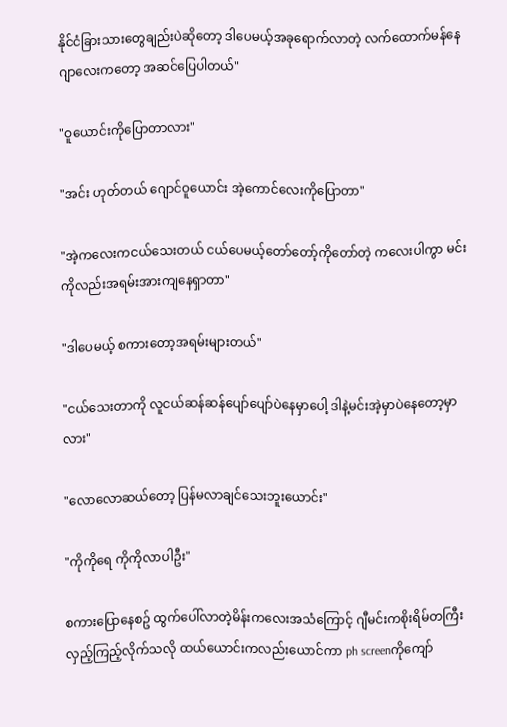နိုင်ငံခြားသားတွေချည်းပဲဆိုတော့ ဒါပေမယ့်အခုရောက်လာတဲ့ လက်ထောက်မန်နေဂျာလေးကတော့ အဆင်ပြေပါတယ်"

"ဝူယောင်းကိုပြောတာလား"

"အင်း ဟုတ်တယ် ဂျောင်ဝူယောင်း အဲ့ကောင်လေးကိုပြောတာ"

"အဲ့ကလေးကငယ်သေးတယ် ငယ်ပေမယ့်တော်တော့်ကိုတော်တဲ့ ကလေးပါကွာ မင်းကိုလည်းအရမ်းအားကျနေရှာတာ"

"ဒါပေမယ့် စကားတော့အရမ်းများတယ်"

"ငယ်သေးတာကို လူငယ်ဆန်ဆန်ပျော်ပျော်ပဲနေမှာပေါ့ ဒါနဲ့မင်းအဲ့မှာပဲနေတော့မှာလား"

"လောလောဆယ်တော့ ပြန်မလာချင်သေးဘူးယောင်း"

"ကိုကိုရေ ကိုကိုလာပါဦး"

စကားပြောနေစဥ် ထွက်ပေါ်လာတဲ့မိန်းကလေးအသံကြောင့် ဂျီမင်းကစိုးရိမ်တကြီးလှည့်ကြည့်လိုက်သလို ထယ်ယောင်းကလည်းယောင်ကာ ph screenကိုကျော်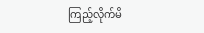ကြည့်လိုက်မိ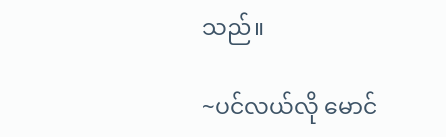သည်။

~ပင်လယ်လို မောင်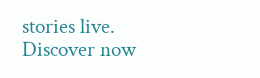stories live. Discover now